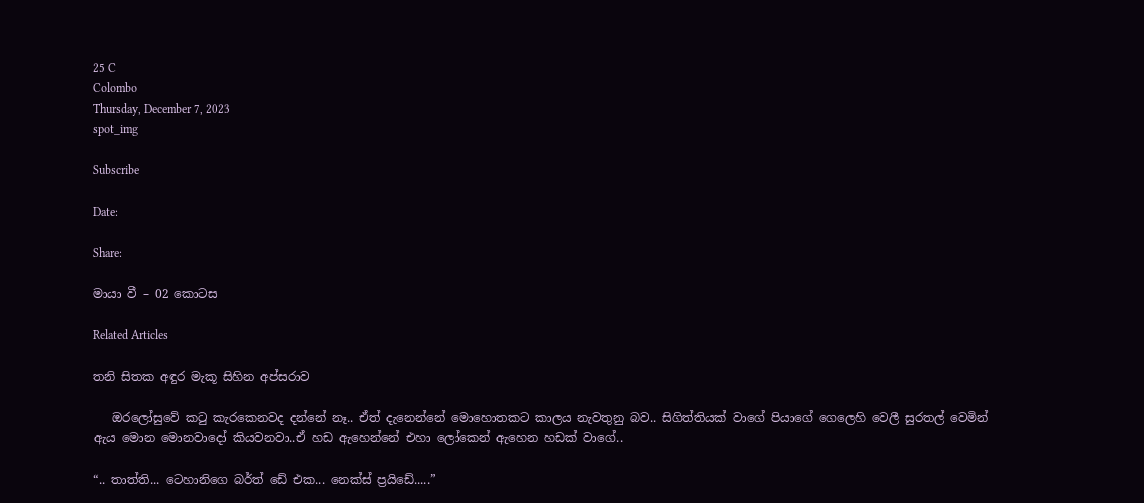25 C
Colombo
Thursday, December 7, 2023
spot_img

Subscribe

Date:

Share:

මායා වී – 02 කොටස

Related Articles

තනි සිතක අඳුර මැකූ සිහින අප්සරාව

   ඔරලෝසුවේ කටු කැරකෙනවද දන්නේ නෑ.. ඒත් දැනෙන්නේ මොහොතකට කාලය නැවතුනු බව.. සිගිත්තියක් වාගේ පියාගේ ගෙලෙහි වෙලී සුරතල් වෙමින් ඇය මොන මොනවාදෝ කියවනවා..ඒ හඩ ඇහෙන්නේ එහා ලෝකෙන් ඇහෙන හඩක් වාගේ..

“.. තාත්ති... ටෙහානිගෙ බර්ත් ඩේ එක... නෙක්ස් ප්‍රයිඩේ.....”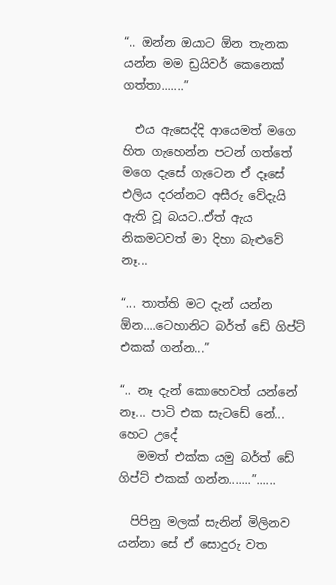“.. ඔන්න ඔයාට ඕන තැනක යන්න මම ඩ්‍රයිවර් කෙනෙක් ගත්තා.......”

  එය ඇසෙද්දි ආයෙමත් මගෙ හිත ගැහෙන්න පටන් ගත්තේ මගෙ දැසේ ගැටෙන ඒ දෑසේ එලිය දරන්නට අසීරු වේදැයි ඇති වූ බයට..ඒත් ඇය නිකමටවත් මා දිහා බැළුවේ නෑ...

“... තාත්ති මට දැන් යන්න ඕන....ටෙහානිට බර්ත් ඩේ ගිප්ට් එකක් ගන්න...”

“.. නෑ දැන් කොහෙවත් යන්නේ නෑ... පාටි එක සැටඩේ නේ... හෙට උදේ
   මමත් එක්ක යමු බර්ත් ඩේ ගිප්ට් එකක් ගන්න.......”......

  පිපිනු මලක් සැනින් මිලිනව යන්නා සේ ඒ සොදුරු වත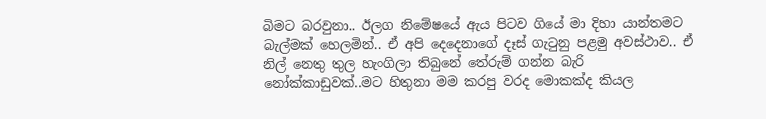බිමට බරවුනා.. ඊලග නිමේෂයේ ඇය පිටව ගියේ මා දිහා යාන්තමට බැල්මක් හෙලමින්.. ඒ අපි දෙදෙනාගේ දෑස් ගැටුනු පළමු අවස්ථාව.. ඒ නිල් නෙතු තුල හැංගිලා තිබුනේ තේරුම් ගන්න බැරි නෝක්කාඩුවක්..මට හිතුනා මම කරපු වරද මොකක්ද කියල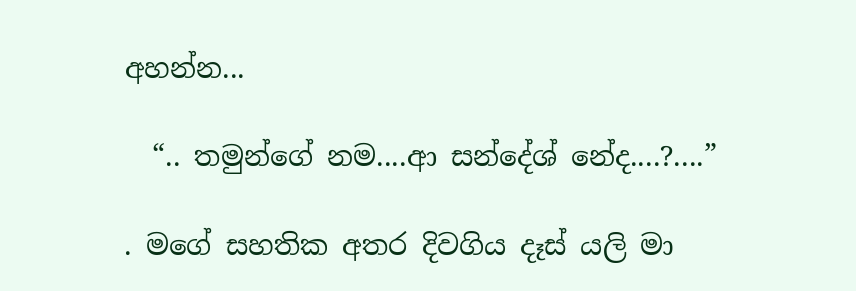අහන්න...

  “.. තමුන්ගේ නම....ආ සන්දේශ් නේද....?....”

. මගේ සහතික අතර දිවගිය දෑස් යලි මා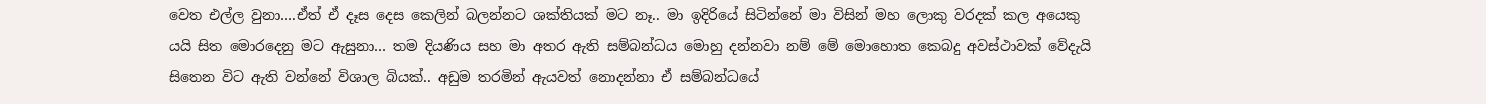වෙත එල්ල වුනා….ඒත් ඒ දෑස දෙස කෙලින් බලන්නට ශක්තියක් මට නෑ.. මා ඉදිරියේ සිටින්නේ මා විසින් මහ ලොකු වරදක් කල අයෙකු යයි සිත මොරදෙනු මට ඇසුනා… තම දියණිය සහ මා අතර ඇති සම්බන්ධය මොහු දන්නවා නම් මේ මොහොත කෙබදු අවස්ථාවක් වේදැයි සිතෙන විට ඇති වන්නේ විශාල බියක්.. අඩුම තරමින් ඇයවත් නොදන්නා ඒ සම්බන්ධයේ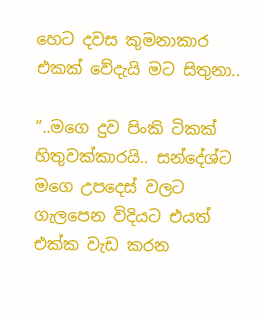හෙට දවස කුමනාකාර එකක් වේදැයි මට සිතුනා..

“..මගෙ දුව පිංකි ටිකක් හිතුවක්කාරයි.. සන්දේශ්ට මගෙ උපදෙස් වලට ගැලපෙන විදියට එයත් එක්ක වැඩ කරන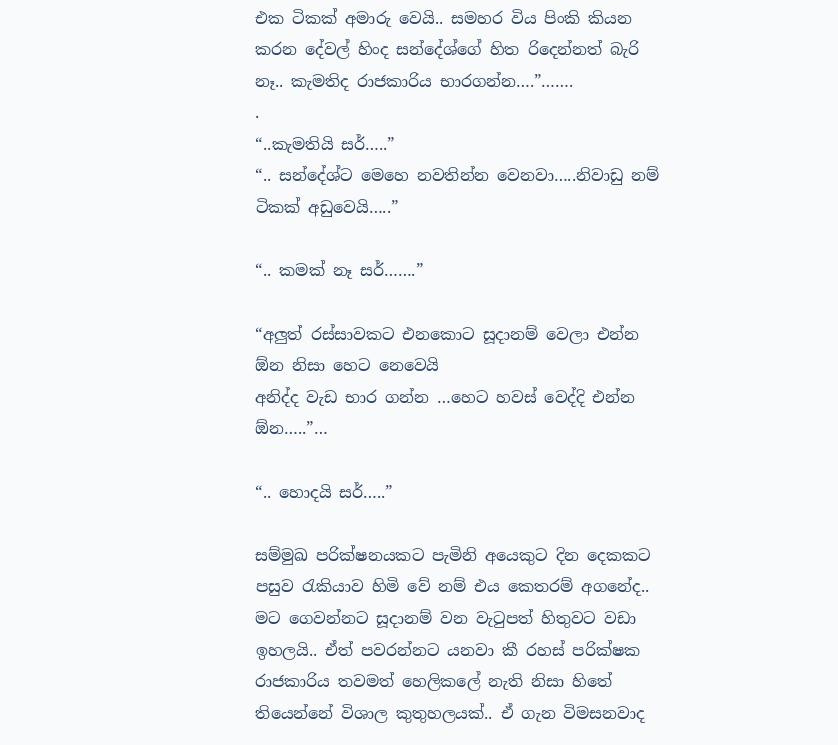එක ටිකක් අමාරු වෙයි.. සමහර විය පිංකි කියන කරන දේවල් හිංද සන්දේශ්ගේ හිත රිදෙන්නත් බැරි නෑ.. කැමතිද රාජකාරිය භාරගන්න….”…….
.
“..කැමතියි සර්…..”
“.. සන්දේශ්ට මෙහෙ නවතින්න වෙනවා…..නිවාඩු නම් ටිකක් අඩුවෙයි…..”

“.. කමක් නෑ සර්…….”

“අලුත් රස්සාවකට එනකොට සූදානම් වෙලා එන්න ඕන නිසා හෙට නෙවෙයි
අනිද්ද වැඩ භාර ගන්න …හෙට හවස් වෙද්දි එන්න ඕන…..”…

“.. හොදයි සර්…..”

සම්මුඛ පරික්ෂනයකට පැමිනි අයෙකුට දින දෙකකට පසුව රැකියාව හිමි වේ නම් එය කෙතරම් අගනේද.. මට ගෙවන්නට සූදානම් වන වැටුපත් හිතුවට වඩා ඉහලයි.. ඒත් පවරන්නට යනවා කී රහස් පරික්ෂක රාජකාරිය තවමත් හෙලිකලේ නැති නිසා හිතේ තියෙන්නේ විශාල කුතුහලයක්.. ඒ ගැන විමසනවාද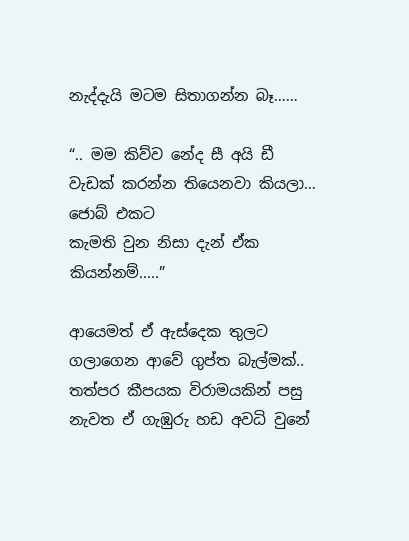නැද්දැයි මටම සිතාගන්න බෑ……

“.. මම කිව්ව නේද සී අයි ඩී වැඩක් කරන්න තියෙනවා කියලා… ජොබ් එකට
කැමති වුන නිසා දැන් ඒක කියන්නම්…..”

ආයෙමත් ඒ ඇස්දෙක තුලට ගලාගෙන ආවේ ගුප්ත බැල්මක්.. තත්පර කීපයක විරාමයකින් පසු නැවත ඒ ගැඹුරු හඩ අවධි වුනේ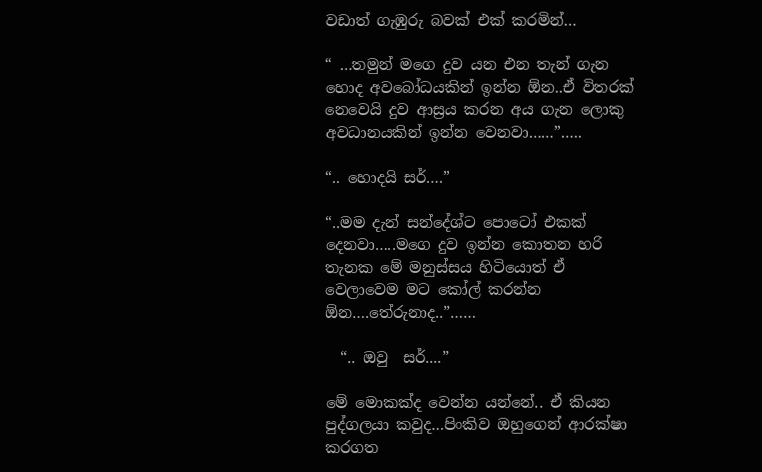වඩාත් ගැඹුරු බවක් එක් කරමින්…

“ …තමුන් මගෙ දුව යන එන තැන් ගැන හොද අවබෝධයකින් ඉන්න ඕන..ඒ විතරක් නෙවෙයි දුව ආස්‍රය කරන අය ගැන ලොකු අවධානයකින් ඉන්න වෙනවා……”…..

“.. හොදයි සර්….”

“..මම දැන් සන්දේශ්ට පොටෝ එකක් දෙනවා…..මගෙ දුව ඉන්න කොතන හරි තැනක මේ මනුස්සය හිටියොත් ඒ වෙලාවෙම මට කෝල් කරන්න ඕන….තේරුනාද..”……

  “.. ඔවු  සර්....”

මේ මොකක්ද වෙන්න යන්නේ.. ඒ කියන පුද්ගලයා කවුද…පිංකිව ඔහුගෙන් ආරක්ෂා කරගත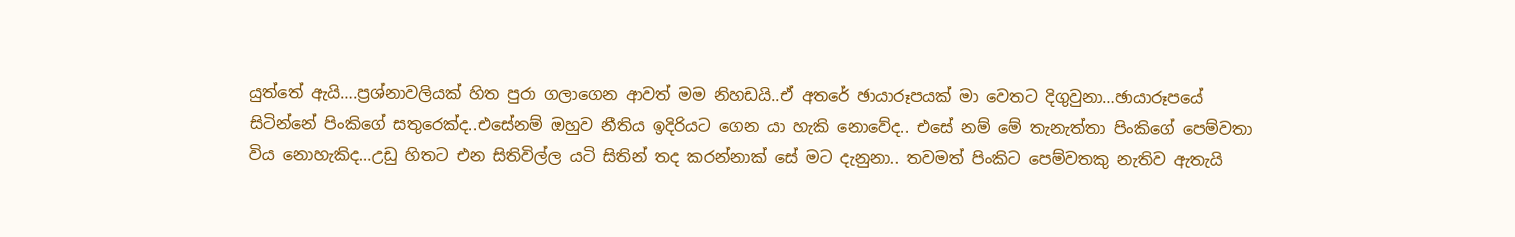යුත්තේ ඇයි….ප්‍රශ්නාවලියක් හිත පුරා ගලාගෙන ආවත් මම නිහඩයි..ඒ අතරේ ඡායාරූපයක් මා වෙතට දිගුවුනා…ඡායාරූපයේ සිටින්නේ පිංකිගේ සතුරෙක්ද..එසේනම් ඔහුව නීතිය ඉදිරියට ගෙන යා හැකි නොවේද.. එසේ නම් මේ තැනැත්තා පිංකිගේ පෙම්වතා විය නොහැකිද…උඩු හිතට එන සිතිවිල්ල යටි සිතින් තද කරන්නාක් සේ මට දැනුනා.. තවමත් පිංකිට පෙම්වතකු නැතිව ඇතැයි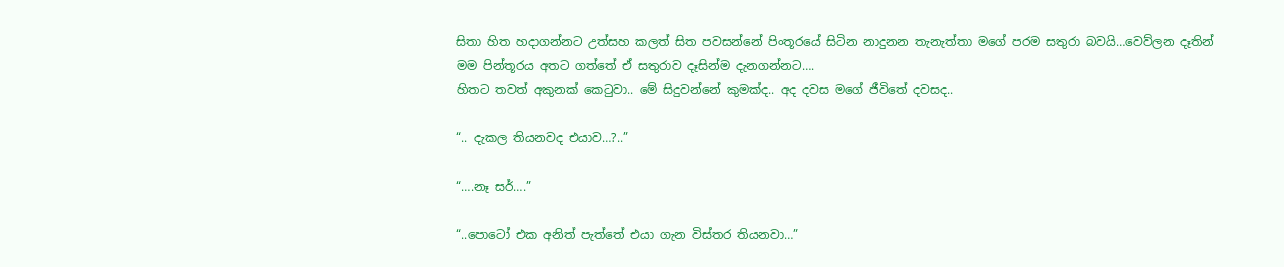සිතා හිත හදාගන්නට උත්සහ කලත් සිත පවසන්නේ පිංතූරයේ සිටින නාදුනන තැනැත්තා මගේ පරම සතුරා බවයි…වෙව්ලන දෑතින් මම පින්තූරය අතට ගත්තේ ඒ සතුරාව දෑසින්ම දැනගන්නට….
හිතට තවත් අකුනක් කෙටුවා.. මේ සිදුවන්නේ කුමක්ද.. අද දවස මගේ ජීවිතේ දවසද..

“.. දැකල තියනවද එයාව…?..”

“….නෑ සර්….”

“..පොටෝ එක අනිත් පැත්තේ එයා ගැන විස්තර තියනවා…”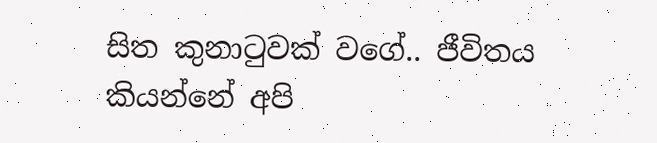සිත කුනාටුවක් වගේ.. ජීවිතය කියන්නේ අපි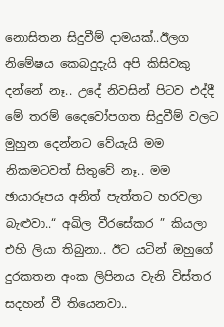නොසිතන සිදුවීම් දාමයක්..ඊලග නිමේෂය කෙබදුදැයි අපි කිසිවකු දන්නේ නෑ.. උදේ නිවසින් පිටව එද්දී මේ තරම් දෛවෝපගත සිදුවීම් වලට මුහුන දෙන්නට වේයැයි මම නිකමටවත් සිතුවේ නෑ.. මම ඡායාරූපය අනිත් පැත්තට හරවලා බැළුවා..“ අඛිල වීරසේකර ” කියලා එහි ලියා තිබුනා.. ඊට යටින් ඔහුගේ දුරකතන අංක ලිපිනය වැනි විස්තර සදහන් වී තියෙනවා..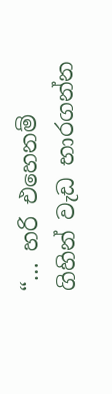“… හරි එහෙනම් ගිහින් වැඩ භාරගන්න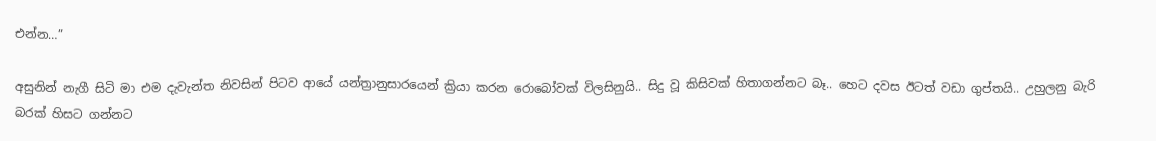එන්න…”

අසුනින් නැගී සිටි මා එම දැවැන්ත නිවසින් පිටව ආයේ යන්ත්‍රානුසාරයෙන් ක්‍රියා කරන රොබෝවක් විලසිනුයි.. සිදු වූ කිසිවක් හිතාගන්නට බෑ.. හෙට දවස ඊටත් වඩා ගුප්තයි.. උහුලනු බැරි බරක් හිසට ගන්නට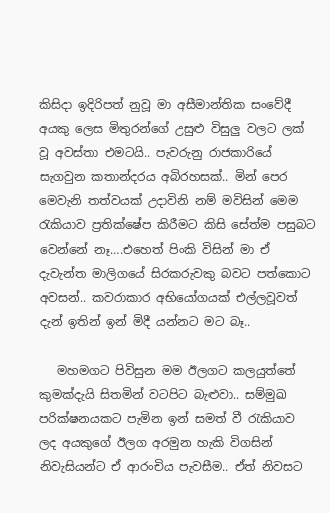කිසිදා ඉදිරිපත් නුවූ මා අසීමාන්තික සංවේදී අයකු ලෙස මිතුරන්ගේ උසුළු විසුලු වලට ලක් වූ අවස්තා එමටයි.. පැවරුනු රාජකාරියේ සැගවුන කතාන්දරය අබිරහසක්.. මින් පෙර මෙවැනි තත්වයක් උදාවිනි නම් මවිසින් මෙම රැකියාව ප්‍රතික්ෂේප කිරීමට කිසි සේත්ම පසුබට වෙන්නේ නෑ….එහෙත් පිංකි විසින් මා ඒ දැවැන්ත මාලිගයේ සිරකරුවකු බවට පත්කොට අවසන්.. කවරාකාර අභියෝගයක් එල්ලවූවත් දැන් ඉතින් ඉන් මිදී යන්නට මට බෑ..

   මහමගට පිවිසුන මම ඊලගට කලයුත්තේ කුමක්දැයි සිතමින් වටපිට බැළුවා.. සම්මුඛ පරික්ෂනයකට පැමින ඉන් සමත් වී රැකියාව ලද අයකුගේ ඊලග අරමුන හැකි විගසින් නිවැසියන්ට ඒ ආරංචිය පැවසීම.. ඒත් නිවසට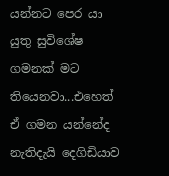යන්නට පෙර යා යුතු සුවිශේෂ ගමනක් මට තියෙනවා...එහෙත් ඒ ගමන යන්නේද නැතිදැයි දෙගිඩියාව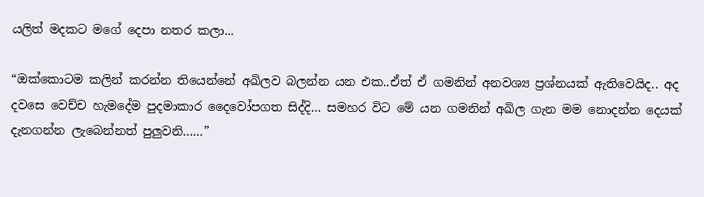යලිත් මදකට මගේ දෙපා නතර කලා...

“ඔක්කොටම කලින් කරන්න තියෙන්නේ අඛිලව බලන්න යන එක..ඒත් ඒ ගමනින් අනවශ්‍ය ප්‍රශ්නයක් ඇතිවෙයිද.. අද දවසෙ වෙච්ච හැමදේම පුදමාකාර දෛවෝපගත සිද්දි… සමහර විට මේ යන ගමනින් අඛිල ගැන මම නොදන්න දෙයක් දැනගන්න ලැබෙන්නත් පුලුවනි……”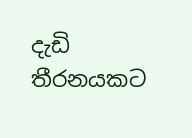දැඩි තීරනයකට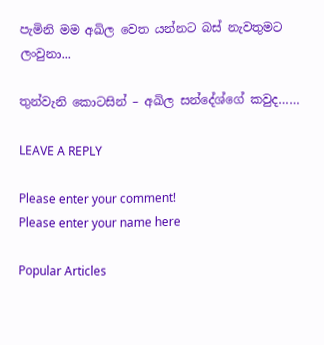පැමිනි මම අඛිල වෙත යන්නට බස් නැවතුමට ලංවුනා...

තුන්වැනි කොටසින් – අඛිල සන්දේශ්ගේ කවුද……

LEAVE A REPLY

Please enter your comment!
Please enter your name here

Popular Articles